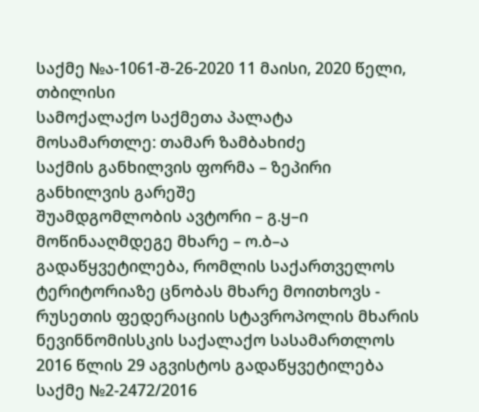საქმე №ა-1061-შ-26-2020 11 მაისი, 2020 წელი,
თბილისი
სამოქალაქო საქმეთა პალატა
მოსამართლე: თამარ ზამბახიძე
საქმის განხილვის ფორმა – ზეპირი განხილვის გარეშე
შუამდგომლობის ავტორი – გ.ყ–ი
მოწინააღმდეგე მხარე – ო.ბ–ა
გადაწყვეტილება, რომლის საქართველოს ტერიტორიაზე ცნობას მხარე მოითხოვს - რუსეთის ფედერაციის სტავროპოლის მხარის ნევინნომისსკის საქალაქო სასამართლოს 2016 წლის 29 აგვისტოს გადაწყვეტილება საქმე №2-2472/2016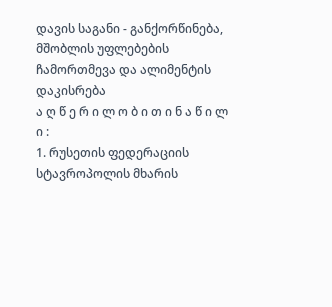დავის საგანი - განქორწინება, მშობლის უფლებების ჩამორთმევა და ალიმენტის დაკისრება
ა ღ წ ე რ ი ლ ო ბ ი თ ი ნ ა წ ი ლ ი :
1. რუსეთის ფედერაციის სტავროპოლის მხარის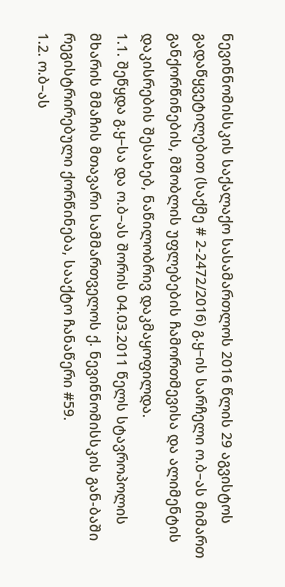ნევინნომისსკის საქალაქო სასამართლოს 2016 წლის 29 აგვისტოს გადაწყვეტილებით (საქმე # 2-2472/2016) გ.ყ–ის სარჩელი ო.ბ–ას მიმართ განქორწინების, მშობლის უფლებების ჩამორთმევისა და ალიმენტის დაკისრების შესახებ, ნაწილობრივ დაკმაყოფილდა.
1.1. შეწყდა გ.ყ–სა და ო.ბ–ას შორის 04.03.2011 წელს სტავროპოლის მხარის მმაჩის მთავარი სამმართველოს ქ. ნევინნომისსკის გან-ბაში რეგისტრირებული ქორწინება, სააქტო ჩანაწერი #59.
1.2. ო.ბ–ას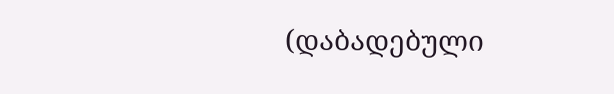(დაბადებული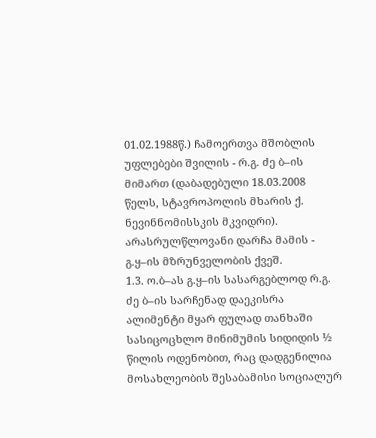01.02.1988წ.) ჩამოერთვა მშობლის უფლებები შვილის - რ.გ. ძე ბ–ის მიმართ (დაბადებული 18.03.2008 წელს, სტავროპოლის მხარის ქ. ნევინნომისსკის მკვიდრი). არასრულწლოვანი დარჩა მამის - გ.ყ–ის მზრუნველობის ქვეშ.
1.3. ო.ბ–ას გ.ყ–ის სასარგებლოდ რ.გ. ძე ბ–ის სარჩენად დაეკისრა ალიმენტი მყარ ფულად თანხაში სასიცოცხლო მინიმუმის სიდიდის ½ წილის ოდენობით, რაც დადგენილია მოსახლეობის შესაბამისი სოციალურ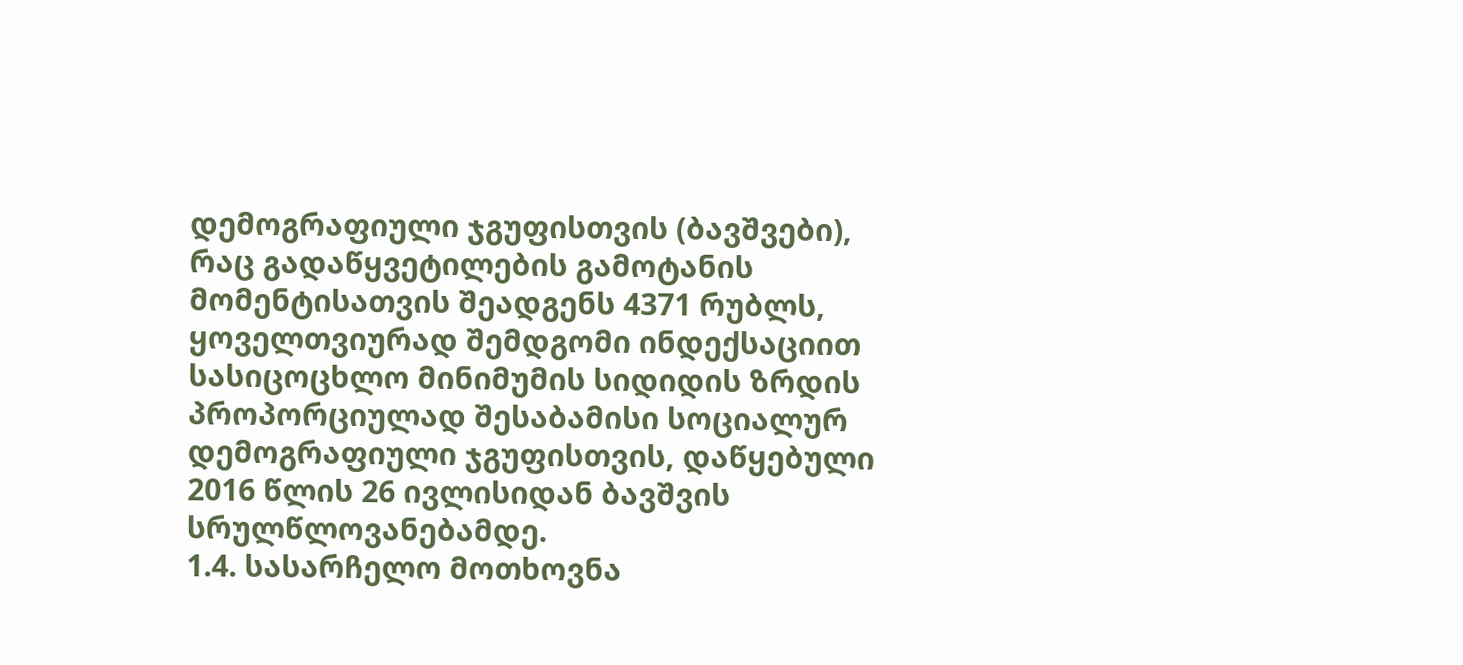დემოგრაფიული ჯგუფისთვის (ბავშვები), რაც გადაწყვეტილების გამოტანის მომენტისათვის შეადგენს 4371 რუბლს, ყოველთვიურად შემდგომი ინდექსაციით სასიცოცხლო მინიმუმის სიდიდის ზრდის პროპორციულად შესაბამისი სოციალურ დემოგრაფიული ჯგუფისთვის, დაწყებული 2016 წლის 26 ივლისიდან ბავშვის სრულწლოვანებამდე.
1.4. სასარჩელო მოთხოვნა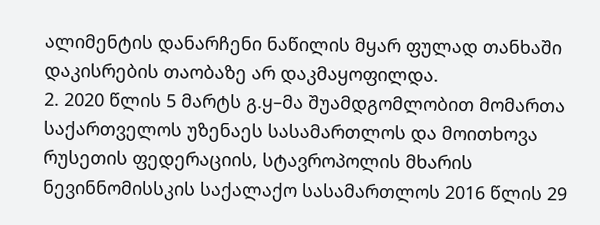ალიმენტის დანარჩენი ნაწილის მყარ ფულად თანხაში დაკისრების თაობაზე არ დაკმაყოფილდა.
2. 2020 წლის 5 მარტს გ.ყ–მა შუამდგომლობით მომართა საქართველოს უზენაეს სასამართლოს და მოითხოვა რუსეთის ფედერაციის, სტავროპოლის მხარის ნევინნომისსკის საქალაქო სასამართლოს 2016 წლის 29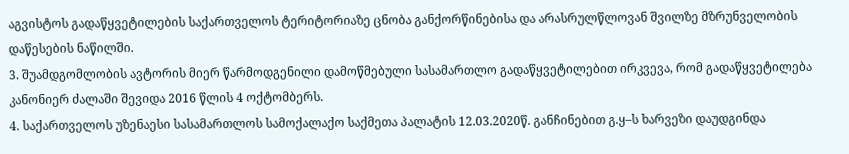აგვისტოს გადაწყვეტილების საქართველოს ტერიტორიაზე ცნობა განქორწინებისა და არასრულწლოვან შვილზე მზრუნველობის დაწესების ნაწილში.
3. შუამდგომლობის ავტორის მიერ წარმოდგენილი დამოწმებული სასამართლო გადაწყვეტილებით ირკვევა, რომ გადაწყვეტილება კანონიერ ძალაში შევიდა 2016 წლის 4 ოქტომბერს.
4. საქართველოს უზენაესი სასამართლოს სამოქალაქო საქმეთა პალატის 12.03.2020წ. განჩინებით გ.ყ–ს ხარვეზი დაუდგინდა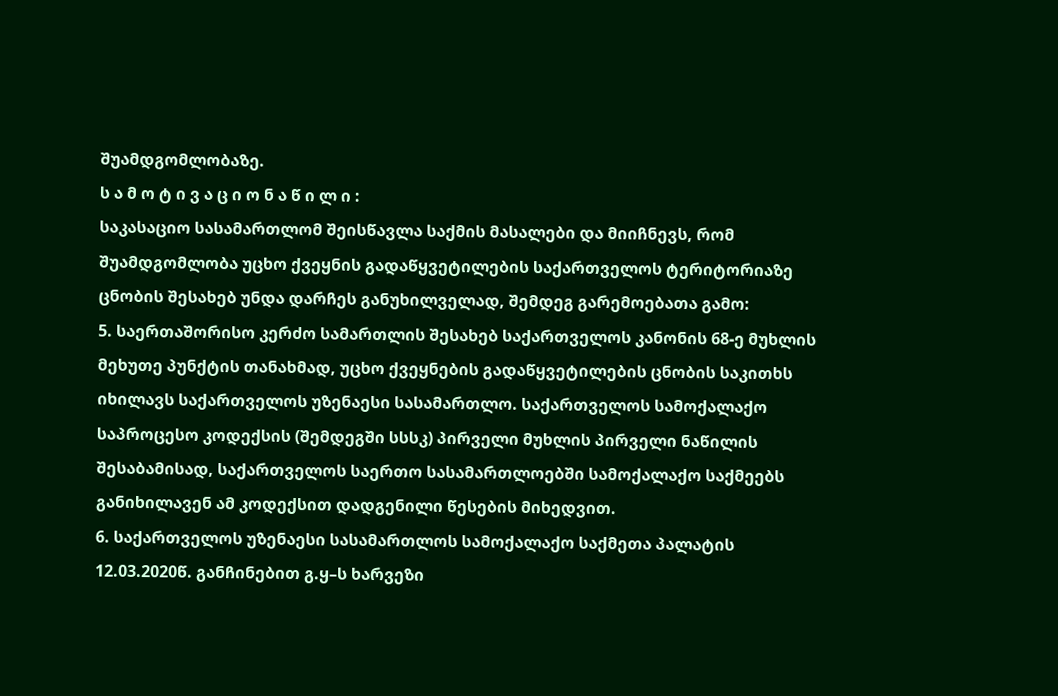შუამდგომლობაზე.
ს ა მ ო ტ ი ვ ა ც ი ო ნ ა წ ი ლ ი :
საკასაციო სასამართლომ შეისწავლა საქმის მასალები და მიიჩნევს, რომ შუამდგომლობა უცხო ქვეყნის გადაწყვეტილების საქართველოს ტერიტორიაზე ცნობის შესახებ უნდა დარჩეს განუხილველად, შემდეგ გარემოებათა გამო:
5. საერთაშორისო კერძო სამართლის შესახებ საქართველოს კანონის 68-ე მუხლის მეხუთე პუნქტის თანახმად, უცხო ქვეყნების გადაწყვეტილების ცნობის საკითხს იხილავს საქართველოს უზენაესი სასამართლო. საქართველოს სამოქალაქო საპროცესო კოდექსის (შემდეგში სსსკ) პირველი მუხლის პირველი ნაწილის შესაბამისად, საქართველოს საერთო სასამართლოებში სამოქალაქო საქმეებს განიხილავენ ამ კოდექსით დადგენილი წესების მიხედვით.
6. საქართველოს უზენაესი სასამართლოს სამოქალაქო საქმეთა პალატის 12.03.2020წ. განჩინებით გ.ყ–ს ხარვეზი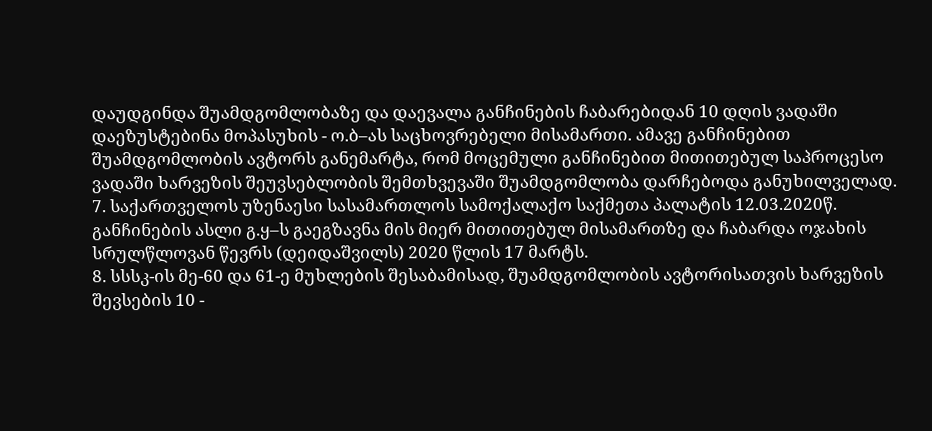დაუდგინდა შუამდგომლობაზე და დაევალა განჩინების ჩაბარებიდან 10 დღის ვადაში დაეზუსტებინა მოპასუხის - ო.ბ–ას საცხოვრებელი მისამართი. ამავე განჩინებით შუამდგომლობის ავტორს განემარტა, რომ მოცემული განჩინებით მითითებულ საპროცესო ვადაში ხარვეზის შეუვსებლობის შემთხვევაში შუამდგომლობა დარჩებოდა განუხილველად.
7. საქართველოს უზენაესი სასამართლოს სამოქალაქო საქმეთა პალატის 12.03.2020წ. განჩინების ასლი გ.ყ–ს გაეგზავნა მის მიერ მითითებულ მისამართზე და ჩაბარდა ოჯახის სრულწლოვან წევრს (დეიდაშვილს) 2020 წლის 17 მარტს.
8. სსსკ-ის მე-60 და 61-ე მუხლების შესაბამისად, შუამდგომლობის ავტორისათვის ხარვეზის შევსების 10 -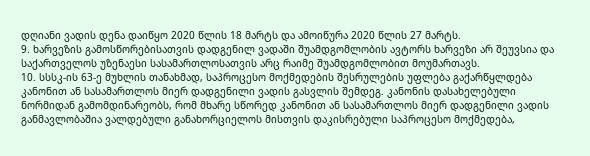დღიანი ვადის დენა დაიწყო 2020 წლის 18 მარტს და ამოიწურა 2020 წლის 27 მარტს.
9. ხარვეზის გამოსწორებისათვის დადგენილ ვადაში შუამდგომლობის ავტორს ხარვეზი არ შეუვსია და საქართველოს უზენაესი სასამართლოსათვის არც რაიმე შუამდგომლობით მოუმართავს.
10. სსსკ-ის 63-ე მუხლის თანახმად, საპროცესო მოქმედების შესრულების უფლება გაქარწყლდება კანონით ან სასამართლოს მიერ დადგენილი ვადის გასვლის შემდეგ. კანონის დასახელებული ნორმიდან გამომდინარეობს, რომ მხარე სწორედ კანონით ან სასამართლოს მიერ დადგენილი ვადის განმავლობაშია ვალდებული განახორციელოს მისთვის დაკისრებული საპროცესო მოქმედება,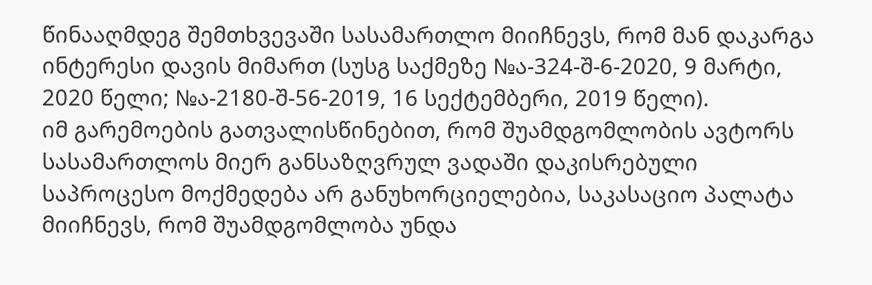წინააღმდეგ შემთხვევაში სასამართლო მიიჩნევს, რომ მან დაკარგა ინტერესი დავის მიმართ (სუსგ საქმეზე №ა-324-შ-6-2020, 9 მარტი, 2020 წელი; №ა-2180-შ-56-2019, 16 სექტემბერი, 2019 წელი).
იმ გარემოების გათვალისწინებით, რომ შუამდგომლობის ავტორს სასამართლოს მიერ განსაზღვრულ ვადაში დაკისრებული საპროცესო მოქმედება არ განუხორციელებია, საკასაციო პალატა მიიჩნევს, რომ შუამდგომლობა უნდა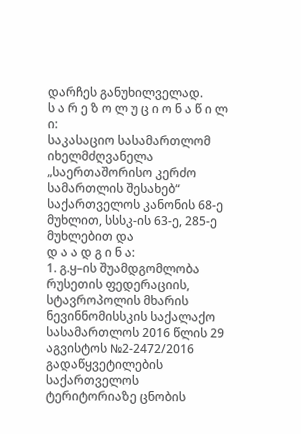დარჩეს განუხილველად.
ს ა რ ე ზ ო ლ უ ც ი ო ნ ა წ ი ლ ი:
საკასაციო სასამართლომ იხელმძღვანელა „საერთაშორისო კერძო სამართლის შესახებ“ საქართველოს კანონის 68-ე მუხლით, სსსკ-ის 63-ე, 285-ე მუხლებით და
დ ა ა დ გ ი ნ ა:
1. გ.ყ–ის შუამდგომლობა რუსეთის ფედერაციის, სტავროპოლის მხარის ნევინნომისსკის საქალაქო სასამართლოს 2016 წლის 29 აგვისტოს №2-2472/2016 გადაწყვეტილების საქართველოს ტერიტორიაზე ცნობის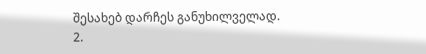შესახებ დარჩეს განუხილველად.
2.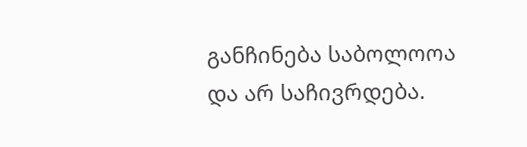განჩინება საბოლოოა და არ საჩივრდება.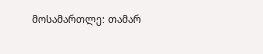მოსამართლე: თამარ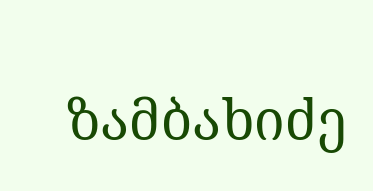ზამბახიძე